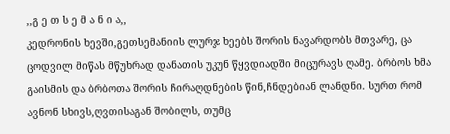,,გ ე თ ს ე მ ა ნ ი ა,,
კედრონის ხევში,გეთსემანიის ლურჯ ხეებს შორის ნავარდობს მთვარე, ცა ცოდვილ მიწას მწუხრად დანათის უკუნ წყვდიადში მიცურავს ღამე. ბრბოს ხმა გაისმის და ბრბოთა შორის ჩირაღდნების წინ,ჩნდებიან ლანდნი. სურთ რომ ავნონ სხივს,ღვთისაგან შობილს, თუმც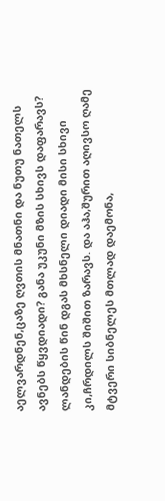აელვარდნენ,ცაზე ღვთის მნათნი და ნუთუ ნათელს ავნებს წყვდიადი? განა უკუნი მზის სხივს დაფარავს? ლანდების წინ დგას მხსნელი დიადი მისი სხივი კი,ჩრდილს შიშით ზარავს. და აჰა,შურით აღივსო ღამე მტვერი სიბნელეს მთლად დაემონა,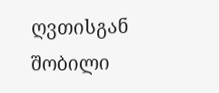ღვთისგან შობილი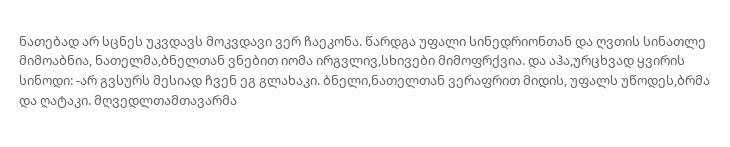ნათებად არ სცნეს უკვდავს მოკვდავი ვერ ჩაეკონა. წარდგა უფალი სინედრიონთან და ღვთის სინათლე მიმოაბნია, ნათელმა,ბნელთან ვნებით იომა ირგვლივ,სხივები მიმოფრქვია. და აჰა,ურცხვად ყვირის სინოდი: -არ გვსურს მესიად ჩვენ ეგ გლახაკი. ბნელი,ნათელთან ვერაფრით მიდის, უფალს უწოდეს,ბრმა და ღატაკი. მღვედლთამთავარმა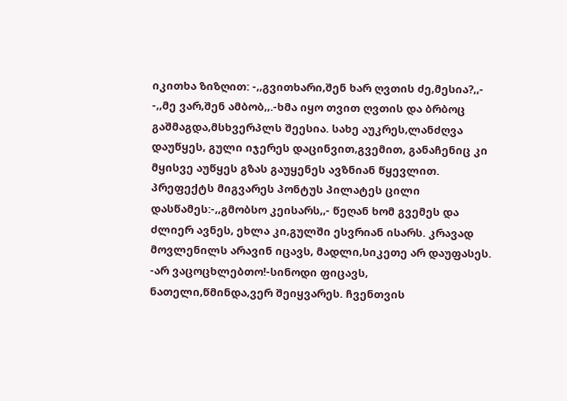იკითხა ზიზღით: -,,გვითხარი,შენ ხარ ღვთის ძე,მესია?,,- -,,მე ვარ,შენ ამბობ,,.-ხმა იყო თვით ღვთის და ბრბოც გაშმაგდა,მსხვერპლს შეესია. სახე აუკრეს,ლანძღვა დაუწყეს, გული იჯერეს დაცინვით,გვემით, განაჩენიც კი მყისვე აუწყეს გზას გაუყენეს ავზნიან წყევლით. პრეფექტს მიგვარეს პონტუს პილატეს ცილი დასწამეს:-,,გმობსო კეისარს,,- წეღან ხომ გვემეს და ძლიერ ავნეს, ეხლა კი,გულში ესვრიან ისარს. კრავად მოვლენილს არავინ იცავს, მადლი,სიკეთე არ დაუფასეს. -არ ვაცოცხლებთო!-სინოდი ფიცავს, ნათელი,წმინდა,ვერ შეიყვარეს. ჩვენთვის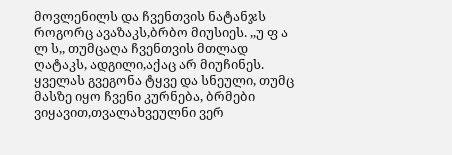მოვლენილს და ჩვენთვის ნატანჯს როგორც ავაზაკს,ბრბო მიუსიეს. ,,უ ფ ა ლ ს,, თუმცაღა ჩვენთვის მთლად ღატაკს, ადგილი,აქაც არ მიუჩინეს. ყველას გვეგონა ტყვე და სნეული, თუმც მასზე იყო ჩვენი კურნება, ბრმები ვიყავით,თვალახვეულნი ვერ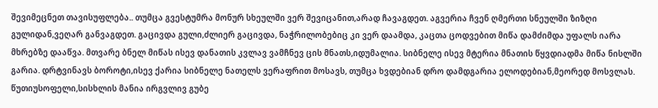შევიმეცნეთ თავისუფლება.. თუმცა გვესტუმრა მონურ სხეულში ვერ შევიცანით,არად ჩავაგდეთ. აგვერია ჩვენ ღმერთი სნეულში ზიზღი გულიდან,ვეღარ განვაგდეთ. გაცივდა გული,ძლიერ გაცივდა, ნაჭრილობებიც კი ვერ დაამდა, კაცთა ცოდვებით მიწა დამძიმდა უფალს იარა მხრებზე დააწვა. მთვარე ბნელ მიწას ისევ დანათის კვლავ ვამჩნევ ცის მნათს,იდუმალია. სიბნელე ისევ მტერია მნათის წყვდიადმა მიწა ნისლში გარია. დრტვინავს ბოროტი,ისევ ქარია სიბნელე ნათელს ვერაფრით მოსავს, თუმცა ხვდებიან დრო დამდგარია ელოდებიან,მეორედ მოსვლას. წუთიუსოფელი,სისხლის მანია ირგვლივ გუბე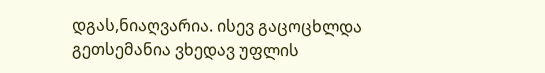დგას,ნიაღვარია. ისევ გაცოცხლდა გეთსემანია ვხედავ უფლის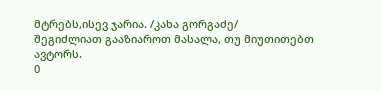მტრებს,ისევ ჯარია. /კახა გორგაძე/
შეგიძლიათ გააზიაროთ მასალა, თუ მიუთითებთ ავტორს.
0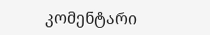კომენტარი